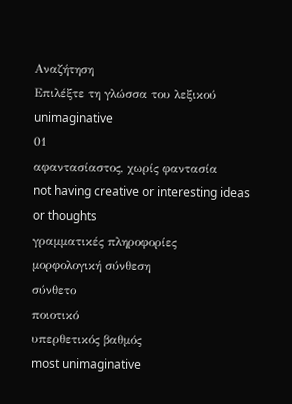Αναζήτηση
Επιλέξτε τη γλώσσα του λεξικού
unimaginative
01
αφαντασίαστος, χωρίς φαντασία
not having creative or interesting ideas or thoughts
γραμματικές πληροφορίες
μορφολογική σύνθεση
σύνθετο
ποιοτικό
υπερθετικός βαθμός
most unimaginative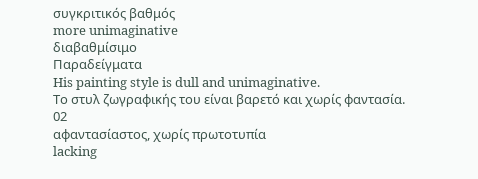συγκριτικός βαθμός
more unimaginative
διαβαθμίσιμο
Παραδείγματα
His painting style is dull and unimaginative.
Το στυλ ζωγραφικής του είναι βαρετό και χωρίς φαντασία.
02
αφαντασίαστος, χωρίς πρωτοτυπία
lacking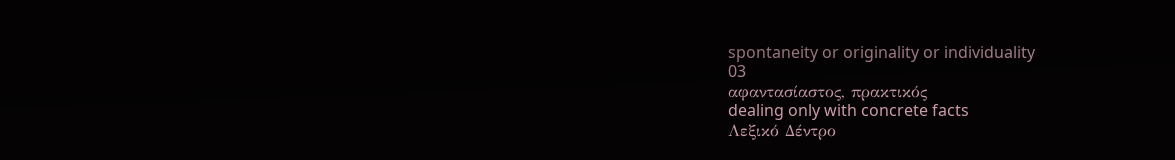spontaneity or originality or individuality
03
αφαντασίαστος, πρακτικός
dealing only with concrete facts
Λεξικό Δέντρο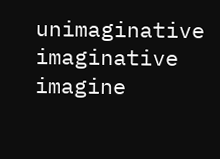unimaginative
imaginative
imagine